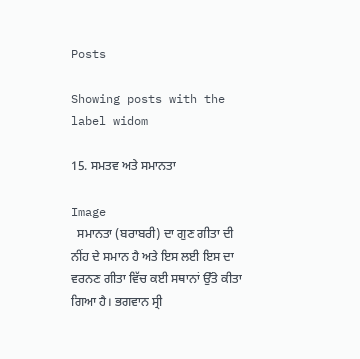Posts

Showing posts with the label widom

15. ਸਮਤਵ ਅਤੇ ਸਮਾਨਤਾ

Image
  ਸਮਾਨਤਾ (ਬਰਾਬਰੀ) ਦਾ ਗੁਣ ਗੀਤਾ ਦੀ ਨੀਂਹ ਦੇ ਸਮਾਨ ਹੈ ਅਤੇ ਇਸ ਲਈ ਇਸ ਦਾ ਵਰਨਣ ਗੀਤਾ ਵਿੱਚ ਕਈ ਸਥਾਨਾਂ ਉੱਤੇ ਕੀਤਾ ਗਿਆ ਹੈ। ਭਗਵਾਨ ਸ੍ਰੀ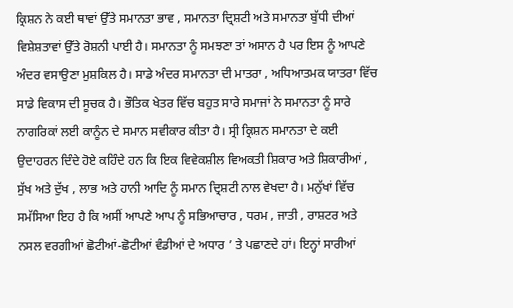ਕ੍ਰਿਸ਼ਨ ਨੇ ਕਈ ਥਾਵਾਂ ਉੱਤੇ ਸਮਾਨਤਾ ਭਾਵ , ਸਮਾਨਤਾ ਦ੍ਰਿਸ਼ਟੀ ਅਤੇ ਸਮਾਨਤਾ ਬੁੱਧੀ ਦੀਆਂ ਵਿਸ਼ੇਸ਼ਤਾਵਾਂ ਉੱਤੇ ਰੋਸ਼ਨੀ ਪਾਈ ਹੈ। ਸਮਾਨਤਾ ਨੂੰ ਸਮਝਣਾ ਤਾਂ ਅਸਾਨ ਹੈ ਪਰ ਇਸ ਨੂੰ ਆਪਣੇ ਅੰਦਰ ਵਸਾਉਣਾ ਮੁਸ਼ਕਿਲ ਹੈ। ਸਾਡੇ ਅੰਦਰ ਸਮਾਨਤਾ ਦੀ ਮਾਤਰਾ , ਅਧਿਆਤਮਕ ਯਾਤਰਾ ਵਿੱਚ ਸਾਡੇ ਵਿਕਾਸ ਦੀ ਸੂਚਕ ਹੈ। ਭੌਤਿਕ ਖੇਤਰ ਵਿੱਚ ਬਹੁਤ ਸਾਰੇ ਸਮਾਜਾਂ ਨੇ ਸਮਾਨਤਾ ਨੂੰ ਸਾਰੇ ਨਾਗਰਿਕਾਂ ਲਈ ਕਾਨੂੰਨ ਦੇ ਸਮਾਨ ਸਵੀਕਾਰ ਕੀਤਾ ਹੈ। ਸ੍ਰੀ ਕ੍ਰਿਸ਼ਨ ਸਮਾਨਤਾ ਦੇ ਕਈ ਉਦਾਹਰਨ ਦਿੰਦੇ ਹੋਏ ਕਹਿੰਦੇ ਹਨ ਕਿ ਇਕ ਵਿਵੇਕਸ਼ੀਲ ਵਿਅਕਤੀ ਸ਼ਿਕਾਰ ਅਤੇ ਸ਼ਿਕਾਰੀਆਂ , ਸੁੱਖ ਅਤੇ ਦੁੱਖ , ਲਾਭ ਅਤੇ ਹਾਨੀ ਆਦਿ ਨੂੰ ਸਮਾਨ ਦ੍ਰਿਸ਼ਟੀ ਨਾਲ ਵੇਖਦਾ ਹੈ। ਮਨੁੱਖਾਂ ਵਿੱਚ ਸਮੱਸਿਆ ਇਹ ਹੈ ਕਿ ਅਸੀਂ ਆਪਣੇ ਆਪ ਨੂੰ ਸਭਿਆਚਾਰ , ਧਰਮ , ਜਾਤੀ , ਰਾਸ਼ਟਰ ਅਤੇ ਨਸਲ ਵਰਗੀਆਂ ਛੋਟੀਆਂ-ਛੋਟੀਆਂ ਵੰਡੀਆਂ ਦੇ ਅਧਾਰ ’ ਤੇ ਪਛਾਣਦੇ ਹਾਂ। ਇਨ੍ਹਾਂ ਸਾਰੀਆਂ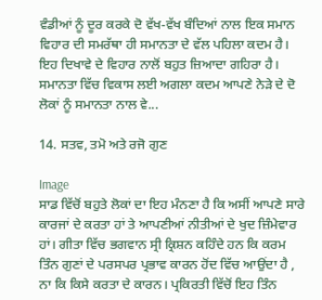ਵੰਡੀਆਂ ਨੂੰ ਦੂਰ ਕਰਕੇ ਦੋ ਵੱਖ-ਵੱਖ ਬੰਦਿਆਂ ਨਾਲ ਇਕ ਸਮਾਨ ਵਿਹਾਰ ਦੀ ਸਮਰੱਥਾ ਹੀ ਸਮਾਨਤਾ ਦੇ ਵੱਲ ਪਹਿਲਾ ਕਦਮ ਹੈ। ਇਹ ਦਿਖਾਵੇ ਦੇ ਵਿਹਾਰ ਨਾਲੋਂ ਬਹੁਤ ਜ਼ਿਆਦਾ ਗਹਿਰਾ ਹੈ। ਸਮਾਨਤਾ ਵਿੱਚ ਵਿਕਾਸ ਲਈ ਅਗਲਾ ਕਦਮ ਆਪਣੇ ਨੇੜੇ ਦੇ ਦੋ ਲੋਕਾਂ ਨੂੰ ਸਮਾਨਤਾ ਨਾਲ ਵੇ...

14. ਸਤਵ, ਤਮੋ ਅਤੇ ਰਜੋ ਗੁਣ

Image
ਸਾਡ ਵਿੱਚੋਂ ਬਹੁਤੇ ਲੋਕਾਂ ਦਾ ਇਹ ਮੰਨਣਾ ਹੈ ਕਿ ਅਸੀਂ ਆਪਣੇ ਸਾਰੇ ਕਾਰਜਾਂ ਦੇ ਕਰਤਾ ਹਾਂ ਤੇ ਆਪਣੀਆਂ ਨੀਤੀਆਂ ਦੇ ਖੁਦ ਜ਼ਿੰਮੇਵਾਰ ਹਾਂ। ਗੀਤਾ ਵਿੱਚ ਭਗਵਾਨ ਸ੍ਰੀ ਕ੍ਰਿਸ਼ਨ ਕਹਿੰਦੇ ਹਨ ਕਿ ਕਰਮ ਤਿੰਨ ਗੁਣਾਂ ਦੇ ਪਰਸਪਰ ਪ੍ਰਭਾਵ ਕਾਰਨ ਹੋਂਦ ਵਿੱਚ ਆਉਂਦਾ ਹੈ , ਨਾ ਕਿ ਕਿਸੇ ਕਰਤਾ ਦੇ ਕਾਰਨ। ਪ੍ਰਕਿਰਤੀ ਵਿੱਚੋਂ ਇਹ ਤਿੰਨ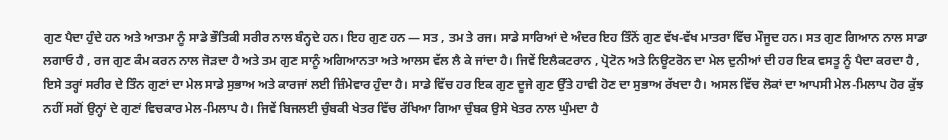ਗੁਣ ਪੈਦਾ ਹੁੰਦੇ ਹਨ ਅਤੇ ਆਤਮਾ ਨੂੰ ਸਾਡੇ ਭੌਤਿਕੀ ਸਰੀਰ ਨਾਲ ਬੰਨ੍ਹਦੇ ਹਨ। ਇਹ ਗੁਣ ਹਨ — ਸਤ , ਤਮ ਤੇ ਰਜ। ਸਾਡੇ ਸਾਰਿਆਂ ਦੇ ਅੰਦਰ ਇਹ ਤਿੰਨੋਂ ਗੁਣ ਵੱਖ-ਵੱਖ ਮਾਤਰਾ ਵਿੱਚ ਮੌਜੂਦ ਹਨ। ਸਤ ਗੁਣ ਗਿਆਨ ਨਾਲ ਸਾਡਾ ਲਗਾਓ ਹੈ , ਰਜ ਗੁਣ ਕੰਮ ਕਰਨ ਨਾਲ ਜੋੜਦਾ ਹੈ ਅਤੇ ਤਮ ਗੁਣ ਸਾਨੂੰ ਅਗਿਆਨਤਾ ਅਤੇ ਆਲਸ ਵੱਲ ਲੈ ਕੇ ਜਾਂਦਾ ਹੈ। ਜਿਵੇਂ ਇਲੈਕਟਰਾਨ , ਪ੍ਰੋਟੋਨ ਅਤੇ ਨਿਊਟਰੋਨ ਦਾ ਮੇਲ ਦੁਨੀਆਂ ਦੀ ਹਰ ਇਕ ਵਸਤੂ ਨੂੰ ਪੈਦਾ ਕਰਦਾ ਹੈ , ਇਸੇ ਤਰ੍ਹਾਂ ਸਰੀਰ ਦੇ ਤਿੰਨ ਗੁਣਾਂ ਦਾ ਮੇਲ ਸਾਡੇ ਸੁਭਾਅ ਅਤੇ ਕਾਰਜਾਂ ਲਈ ਜ਼ਿੰਮੇਵਾਰ ਹੁੰਦਾ ਹੈ। ਸਾਡੇ ਵਿੱਚ ਹਰ ਇਕ ਗੁਣ ਦੂਜੇ ਗੁਣ ਉੱਤੇ ਹਾਵੀ ਹੋਣ ਦਾ ਸੁਭਾਅ ਰੱਖਦਾ ਹੈ। ਅਸਲ ਵਿੱਚ ਲੋਕਾਂ ਦਾ ਆਪਸੀ ਮੇਲ-ਮਿਲਾਪ ਹੋਰ ਕੁੱਝ ਨਹੀਂ ਸਗੋਂ ਉਨ੍ਹਾਂ ਦੇ ਗੁਣਾਂ ਵਿਚਕਾਰ ਮੇਲ-ਮਿਲਾਪ ਹੈ। ਜਿਵੇਂ ਬਿਜਲਈ ਚੁੰਬਕੀ ਖੇਤਰ ਵਿੱਚ ਰੱਖਿਆ ਗਿਆ ਚੁੰਬਕ ਉਸੇ ਖੇਤਰ ਨਾਲ ਘੁੰਮਦਾ ਹੈ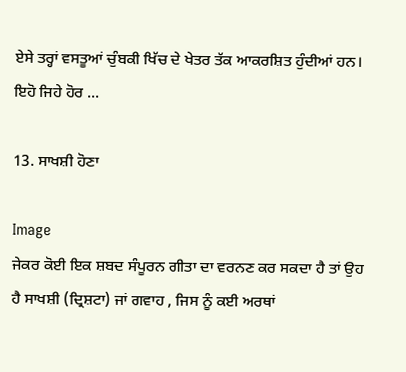ਏਸੇ ਤਰ੍ਹਾਂ ਵਸਤੂਆਂ ਚੁੰਬਕੀ ਖਿੱਚ ਦੇ ਖੇਤਰ ਤੱਕ ਆਕਰਸ਼ਿਤ ਹੁੰਦੀਆਂ ਹਨ। ਇਹੋ ਜਿਹੇ ਹੋਰ ...

13. ਸਾਖਸ਼ੀ ਹੋਣਾ

Image
ਜੇਕਰ ਕੋਈ ਇਕ ਸ਼ਬਦ ਸੰਪੂਰਨ ਗੀਤਾ ਦਾ ਵਰਨਣ ਕਰ ਸਕਦਾ ਹੈ ਤਾਂ ਉਹ ਹੈ ਸਾਖਸ਼ੀ (ਦ੍ਰਿਸ਼ਟਾ) ਜਾਂ ਗਵਾਹ , ਜਿਸ ਨੂੰ ਕਈ ਅਰਥਾਂ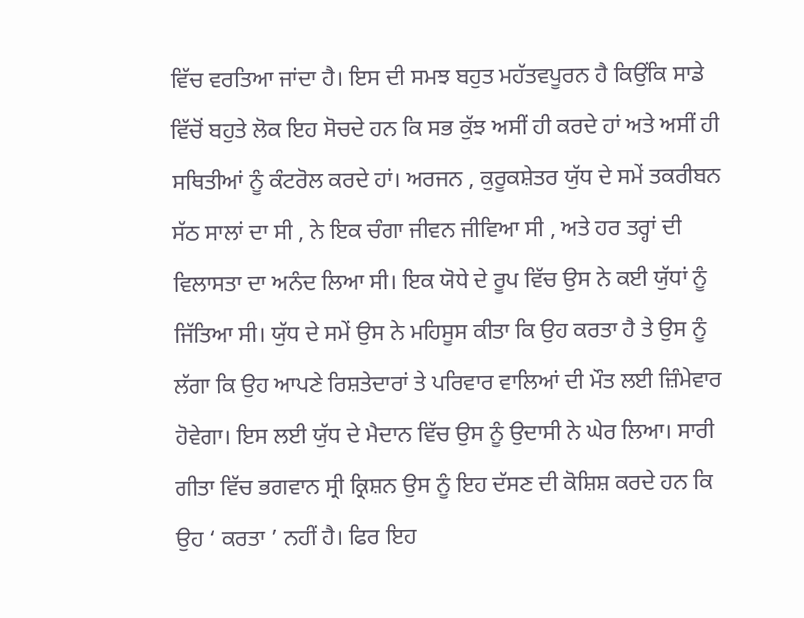ਵਿੱਚ ਵਰਤਿਆ ਜਾਂਦਾ ਹੈ। ਇਸ ਦੀ ਸਮਝ ਬਹੁਤ ਮਹੱਤਵਪੂਰਨ ਹੈ ਕਿਉਂਕਿ ਸਾਡੇ ਵਿੱਚੋਂ ਬਹੁਤੇ ਲੋਕ ਇਹ ਸੋਚਦੇ ਹਨ ਕਿ ਸਭ ਕੁੱਝ ਅਸੀਂ ਹੀ ਕਰਦੇ ਹਾਂ ਅਤੇ ਅਸੀਂ ਹੀ ਸਥਿਤੀਆਂ ਨੂੰ ਕੰਟਰੋਲ ਕਰਦੇ ਹਾਂ। ਅਰਜਨ , ਕੁਰੂਕਸ਼ੇਤਰ ਯੁੱਧ ਦੇ ਸਮੇਂ ਤਕਰੀਬਨ ਸੱਠ ਸਾਲਾਂ ਦਾ ਸੀ , ਨੇ ਇਕ ਚੰਗਾ ਜੀਵਨ ਜੀਵਿਆ ਸੀ , ਅਤੇ ਹਰ ਤਰ੍ਹਾਂ ਦੀ ਵਿਲਾਸਤਾ ਦਾ ਅਨੰਦ ਲਿਆ ਸੀ। ਇਕ ਯੋਧੇ ਦੇ ਰੂਪ ਵਿੱਚ ਉਸ ਨੇ ਕਈ ਯੁੱਧਾਂ ਨੂੰ ਜਿੱਤਿਆ ਸੀ। ਯੁੱਧ ਦੇ ਸਮੇਂ ਉਸ ਨੇ ਮਹਿਸੂਸ ਕੀਤਾ ਕਿ ਉਹ ਕਰਤਾ ਹੈ ਤੇ ਉਸ ਨੂੰ ਲੱਗਾ ਕਿ ਉਹ ਆਪਣੇ ਰਿਸ਼ਤੇਦਾਰਾਂ ਤੇ ਪਰਿਵਾਰ ਵਾਲਿਆਂ ਦੀ ਮੌਤ ਲਈ ਜ਼ਿੰਮੇਵਾਰ ਹੋਵੇਗਾ। ਇਸ ਲਈ ਯੁੱਧ ਦੇ ਮੈਦਾਨ ਵਿੱਚ ਉਸ ਨੂੰ ਉਦਾਸੀ ਨੇ ਘੇਰ ਲਿਆ। ਸਾਰੀ ਗੀਤਾ ਵਿੱਚ ਭਗਵਾਨ ਸ੍ਰੀ ਕ੍ਰਿਸ਼ਨ ਉਸ ਨੂੰ ਇਹ ਦੱਸਣ ਦੀ ਕੋਸ਼ਿਸ਼ ਕਰਦੇ ਹਨ ਕਿ ਉਹ ‘ ਕਰਤਾ ’ ਨਹੀਂ ਹੈ। ਫਿਰ ਇਹ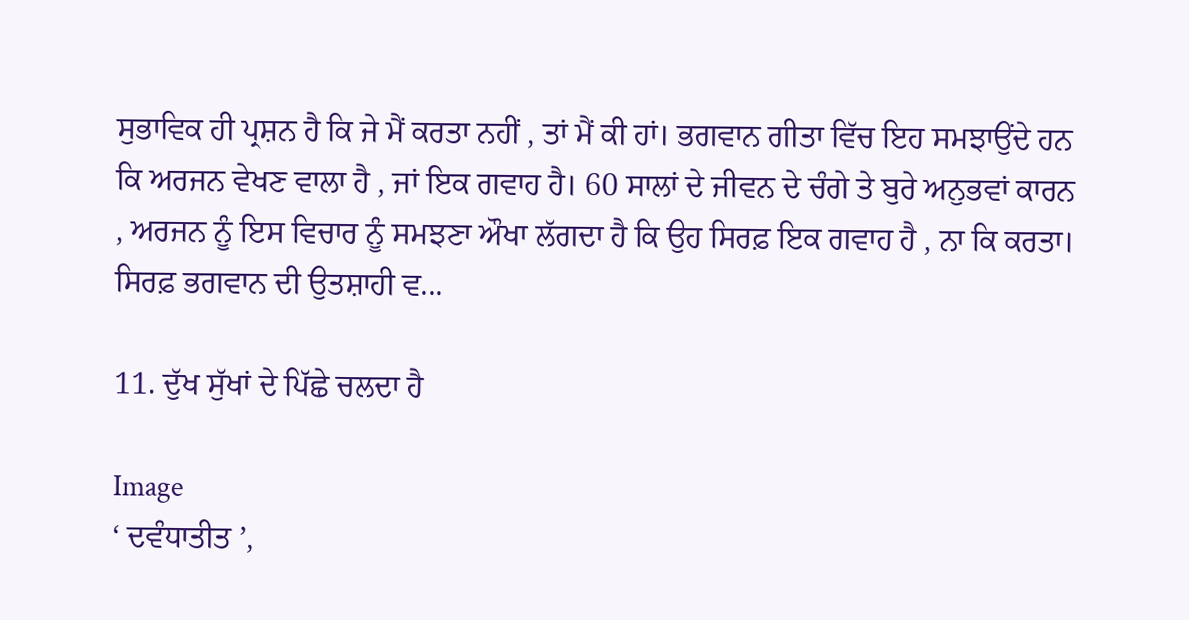ਸੁਭਾਵਿਕ ਹੀ ਪ੍ਰਸ਼ਨ ਹੈ ਕਿ ਜੇ ਮੈਂ ਕਰਤਾ ਨਹੀਂ , ਤਾਂ ਮੈਂ ਕੀ ਹਾਂ। ਭਗਵਾਨ ਗੀਤਾ ਵਿੱਚ ਇਹ ਸਮਝਾਉਂਦੇ ਹਨ ਕਿ ਅਰਜਨ ਵੇਖਣ ਵਾਲਾ ਹੈ , ਜਾਂ ਇਕ ਗਵਾਹ ਹੈ। 60 ਸਾਲਾਂ ਦੇ ਜੀਵਨ ਦੇ ਚੰਗੇ ਤੇ ਬੁਰੇ ਅਨੁਭਵਾਂ ਕਾਰਨ , ਅਰਜਨ ਨੂੰ ਇਸ ਵਿਚਾਰ ਨੂੰ ਸਮਝਣਾ ਔਖਾ ਲੱਗਦਾ ਹੈ ਕਿ ਉਹ ਸਿਰਫ਼ ਇਕ ਗਵਾਹ ਹੈ , ਨਾ ਕਿ ਕਰਤਾ। ਸਿਰਫ਼ ਭਗਵਾਨ ਦੀ ਉਤਸ਼ਾਹੀ ਵ...

11. ਦੁੱਖ ਸੁੱਖਾਂ ਦੇ ਪਿੱਛੇ ਚਲਦਾ ਹੈ

Image
‘ ਦਵੰਧਾਤੀਤ ’,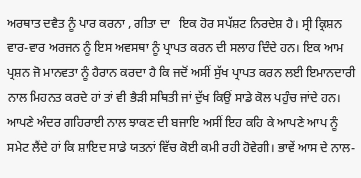ਅਰਥਾਤ ਦਵੈਤ ਨੂੰ ਪਾਰ ਕਰਨਾ , ਗੀਤਾ ਦਾ   ਇਕ ਹੋਰ ਸਪੱਸ਼ਟ ਨਿਰਦੇਸ਼ ਹੈ। ਸ੍ਰੀ ਕ੍ਰਿਸ਼ਨ ਵਾਰ-ਵਾਰ ਅਰਜਨ ਨੂੰ ਇਸ ਅਵਸਥਾ ਨੂੰ ਪ੍ਰਾਪਤ ਕਰਨ ਦੀ ਸਲਾਹ ਦਿੰਦੇ ਹਨ। ਇਕ ਆਮ ਪ੍ਰਸ਼ਨ ਜੋ ਮਾਨਵਤਾ ਨੂੰ ਹੈਰਾਨ ਕਰਦਾ ਹੈ ਕਿ ਜਦੋਂ ਅਸੀਂ ਸੁੱਖ ਪ੍ਰਾਪਤ ਕਰਨ ਲਈ ਇਮਾਨਦਾਰੀ ਨਾਲ ਮਿਹਨਤ ਕਰਦੇ ਹਾਂ ਤਾਂ ਵੀ ਭੈੜੀ ਸਥਿਤੀ ਜਾਂ ਦੁੱਖ ਕਿਉਂ ਸਾਡੇ ਕੋਲ ਪਹੁੰਚ ਜਾਂਦੇ ਹਨ। ਆਪਣੇ ਅੰਦਰ ਗਹਿਰਾਈ ਨਾਲ ਝਾਕਣ ਦੀ ਬਜਾਇ ਅਸੀਂ ਇਹ ਕਹਿ ਕੇ ਆਪਣੇ ਆਪ ਨੂੰ ਸਮੇਟ ਲੈਂਦੇ ਹਾਂ ਕਿ ਸ਼ਾਇਦ ਸਾਡੇ ਯਤਨਾਂ ਵਿੱਚ ਕੋਈ ਕਮੀ ਰਹੀ ਹੋਵੇਗੀ। ਭਾਵੇਂ ਆਸ ਦੇ ਨਾਲ-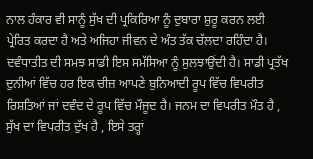ਨਾਲ ਹੰਕਾਰ ਵੀ ਸਾਨੂੰ ਸੁੱਖ ਦੀ ਪ੍ਰਕਿਰਿਆ ਨੂੰ ਦੁਬਾਰਾ ਸ਼ੁਰੂ ਕਰਨ ਲਈ ਪ੍ਰੇਰਿਤ ਕਰਦਾ ਹੈ ਅਤੇ ਅਜਿਹਾ ਜੀਵਨ ਦੇ ਅੰਤ ਤੱਕ ਚੱਲਦਾ ਰਹਿੰਦਾ ਹੈ। ਦਵੰਧਾਤੀਤ ਦੀ ਸਮਝ ਸਾਡੀ ਇਸ ਸਮੱਸਿਆ ਨੂੰ ਸੁਲਝਾਉਂਦੀ ਹੈ। ਸਾਡੀ ਪ੍ਰਤੱਖ ਦੁਨੀਆਂ ਵਿੱਚ ਹਰ ਇਕ ਚੀਜ਼ ਆਪਣੇ ਬੁਨਿਆਦੀ ਰੂਪ ਵਿੱਚ ਵਿਪਰੀਤ ਰਿਸ਼ਤਿਆਂ ਜਾਂ ਦਵੰਦ ਦੇ ਰੂਪ ਵਿੱਚ ਮੌਜੂਦ ਹੈ। ਜਨਮ ਦਾ ਵਿਪਰੀਤ ਮੌਤ ਹੈ , ਸੁੱਖ ਦਾ ਵਿਪਰੀਤ ਦੁੱਖ ਹੈ , ਇਸੇ ਤਰ੍ਹਾਂ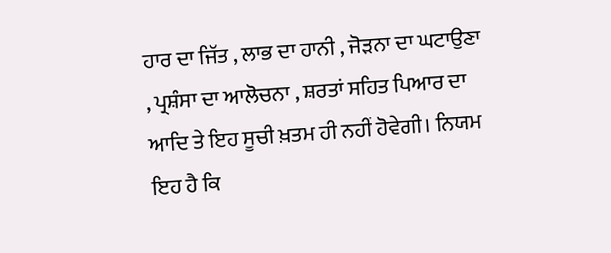ਹਾਰ ਦਾ ਜਿੱਤ , ਲਾਭ ਦਾ ਹਾਨੀ , ਜੋੜਨਾ ਦਾ ਘਟਾਉਣਾ , ਪ੍ਰਸ਼ੰਸਾ ਦਾ ਆਲੋਚਨਾ , ਸ਼ਰਤਾਂ ਸਹਿਤ ਪਿਆਰ ਦਾ ਆਦਿ ਤੇ ਇਹ ਸੂਚੀ ਖ਼ਤਮ ਹੀ ਨਹੀਂ ਹੋਵੇਗੀ। ਨਿਯਮ ਇਹ ਹੈ ਕਿ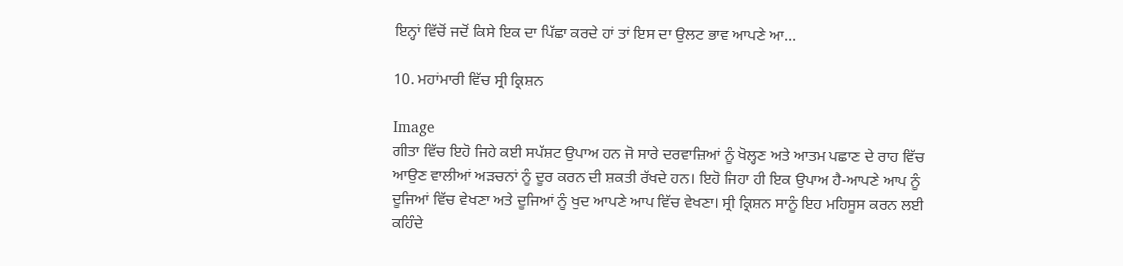ਇਨ੍ਹਾਂ ਵਿੱਚੋਂ ਜਦੋਂ ਕਿਸੇ ਇਕ ਦਾ ਪਿੱਛਾ ਕਰਦੇ ਹਾਂ ਤਾਂ ਇਸ ਦਾ ਉਲਟ ਭਾਵ ਆਪਣੇ ਆ...

10. ਮਹਾਂਮਾਰੀ ਵਿੱਚ ਸ੍ਰੀ ਕ੍ਰਿਸ਼ਨ

Image
ਗੀਤਾ ਵਿੱਚ ਇਹੋ ਜਿਹੇ ਕਈ ਸਪੱਸ਼ਟ ਉਪਾਅ ਹਨ ਜੋ ਸਾਰੇ ਦਰਵਾਜ਼ਿਆਂ ਨੂੰ ਖੋਲ੍ਹਣ ਅਤੇ ਆਤਮ ਪਛਾਣ ਦੇ ਰਾਹ ਵਿੱਚ ਆਉਣ ਵਾਲੀਆਂ ਅੜਚਨਾਂ ਨੂੰ ਦੂਰ ਕਰਨ ਦੀ ਸ਼ਕਤੀ ਰੱਖਦੇ ਹਨ। ਇਹੋ ਜਿਹਾ ਹੀ ਇਕ ਉਪਾਅ ਹੈ-ਆਪਣੇ ਆਪ ਨੂੰ ਦੂਜਿਆਂ ਵਿੱਚ ਵੇਖਣਾ ਅਤੇ ਦੂਜਿਆਂ ਨੂੰ ਖੁਦ ਆਪਣੇ ਆਪ ਵਿੱਚ ਵੇਖਣਾ। ਸ੍ਰੀ ਕ੍ਰਿਸ਼ਨ ਸਾਨੂੰ ਇਹ ਮਹਿਸੂਸ ਕਰਨ ਲਈ ਕਹਿੰਦੇ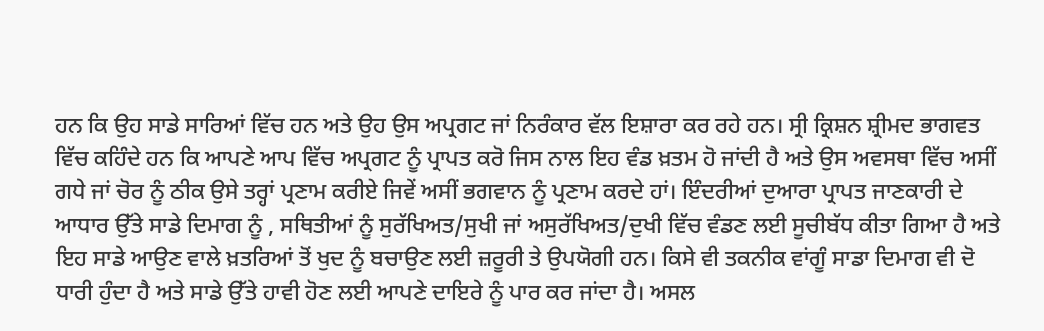ਹਨ ਕਿ ਉਹ ਸਾਡੇ ਸਾਰਿਆਂ ਵਿੱਚ ਹਨ ਅਤੇ ਉਹ ਉਸ ਅਪ੍ਰਗਟ ਜਾਂ ਨਿਰੰਕਾਰ ਵੱਲ ਇਸ਼ਾਰਾ ਕਰ ਰਹੇ ਹਨ। ਸ੍ਰੀ ਕ੍ਰਿਸ਼ਨ ਸ਼੍ਰੀਮਦ ਭਾਗਵਤ ਵਿੱਚ ਕਹਿੰਦੇ ਹਨ ਕਿ ਆਪਣੇ ਆਪ ਵਿੱਚ ਅਪ੍ਰਗਟ ਨੂੰ ਪ੍ਰਾਪਤ ਕਰੋ ਜਿਸ ਨਾਲ ਇਹ ਵੰਡ ਖ਼ਤਮ ਹੋ ਜਾਂਦੀ ਹੈ ਅਤੇ ਉਸ ਅਵਸਥਾ ਵਿੱਚ ਅਸੀਂ ਗਧੇ ਜਾਂ ਚੋਰ ਨੂੰ ਠੀਕ ਉਸੇ ਤਰ੍ਹਾਂ ਪ੍ਰਣਾਮ ਕਰੀਏ ਜਿਵੇਂ ਅਸੀਂ ਭਗਵਾਨ ਨੂੰ ਪ੍ਰਣਾਮ ਕਰਦੇ ਹਾਂ। ਇੰਦਰੀਆਂ ਦੁਆਰਾ ਪ੍ਰਾਪਤ ਜਾਣਕਾਰੀ ਦੇ ਆਧਾਰ ਉੱਤੇ ਸਾਡੇ ਦਿਮਾਗ ਨੂੰ , ਸਥਿਤੀਆਂ ਨੂੰ ਸੁਰੱਖਿਅਤ/ਸੁਖੀ ਜਾਂ ਅਸੁਰੱਖਿਅਤ/ਦੁਖੀ ਵਿੱਚ ਵੰਡਣ ਲਈ ਸੂਚੀਬੱਧ ਕੀਤਾ ਗਿਆ ਹੈ ਅਤੇ ਇਹ ਸਾਡੇ ਆਉਣ ਵਾਲੇ ਖ਼ਤਰਿਆਂ ਤੋਂ ਖੁਦ ਨੂੰ ਬਚਾਉਣ ਲਈ ਜ਼ਰੂਰੀ ਤੇ ਉਪਯੋਗੀ ਹਨ। ਕਿਸੇ ਵੀ ਤਕਨੀਕ ਵਾਂਗੂੰ ਸਾਡਾ ਦਿਮਾਗ ਵੀ ਦੋ ਧਾਰੀ ਹੁੰਦਾ ਹੈ ਅਤੇ ਸਾਡੇ ਉੱਤੇ ਹਾਵੀ ਹੋਣ ਲਈ ਆਪਣੇ ਦਾਇਰੇ ਨੂੰ ਪਾਰ ਕਰ ਜਾਂਦਾ ਹੈ। ਅਸਲ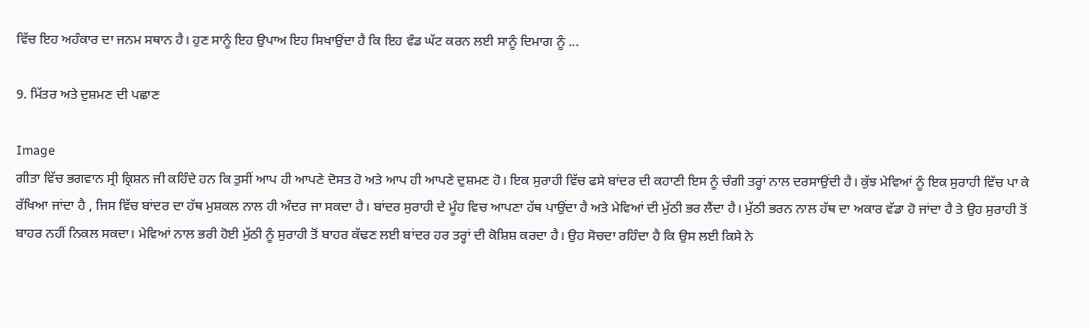ਵਿੱਚ ਇਹ ਅਹੰਕਾਰ ਦਾ ਜਨਮ ਸਥਾਨ ਹੈ। ਹੁਣ ਸਾਨੂੰ ਇਹ ਉਪਾਅ ਇਹ ਸਿਖਾਉਂਦਾ ਹੈ ਕਿ ਇਹ ਵੰਡ ਘੱਟ ਕਰਨ ਲਈ ਸਾਨੂੰ ਦਿਮਾਗ ਨੂੰ ...

9. ਮਿੱਤਰ ਅਤੇ ਦੁਸ਼ਮਣ ਦੀ ਪਛਾਣ

Image
ਗੀਤਾ ਵਿੱਚ ਭਗਵਾਨ ਸ੍ਰੀ ਕ੍ਰਿਸ਼ਨ ਜੀ ਕਹਿੰਦੇ ਹਨ ਕਿ ਤੁਸੀਂ ਆਪ ਹੀ ਆਪਣੇ ਦੋਸਤ ਹੋ ਅਤੇ ਆਪ ਹੀ ਆਪਣੇ ਦੁਸ਼ਮਣ ਹੋ। ਇਕ ਸੁਰਾਹੀ ਵਿੱਚ ਫਸੇ ਬਾਂਦਰ ਦੀ ਕਹਾਣੀ ਇਸ ਨੂੰ ਚੰਗੀ ਤਰ੍ਹਾਂ ਨਾਲ ਦਰਸਾਉਂਦੀ ਹੈ। ਕੁੱਝ ਮੇਵਿਆਂ ਨੂੰ ਇਕ ਸੁਰਾਹੀ ਵਿੱਚ ਪਾ ਕੇ ਰੱਖਿਆ ਜਾਂਦਾ ਹੈ , ਜਿਸ ਵਿੱਚ ਬਾਂਦਰ ਦਾ ਹੱਥ ਮੁਸ਼ਕਲ ਨਾਲ ਹੀ ਅੰਦਰ ਜਾ ਸਕਦਾ ਹੈ। ਬਾਂਦਰ ਸੁਰਾਹੀ ਦੇ ਮੂੰਹ ਵਿਚ ਆਪਣਾ ਹੱਥ ਪਾਉਂਦਾ ਹੈ ਅਤੇ ਮੇਵਿਆਂ ਦੀ ਮੁੱਠੀ ਭਰ ਲੈਂਦਾ ਹੈ। ਮੁੱਠੀ ਭਰਨ ਨਾਲ ਹੱਥ ਦਾ ਅਕਾਰ ਵੱਡਾ ਹੋ ਜਾਂਦਾ ਹੈ ਤੇ ਉਹ ਸੁਰਾਹੀ ਤੋਂ ਬਾਹਰ ਨਹੀਂ ਨਿਕਲ ਸਕਦਾ। ਮੇਵਿਆਂ ਨਾਲ ਭਰੀ ਹੋਈ ਮੁੱਠੀ ਨੂੰ ਸੁਰਾਹੀ ਤੋਂ ਬਾਹਰ ਕੱਢਣ ਲਈ ਬਾਂਦਰ ਹਰ ਤਰ੍ਹਾਂ ਦੀ ਕੋਸ਼ਿਸ਼ ਕਰਦਾ ਹੈ। ਉਹ ਸੋਚਦਾ ਰਹਿੰਦਾ ਹੈ ਕਿ ਉਸ ਲਈ ਕਿਸੇ ਨੇ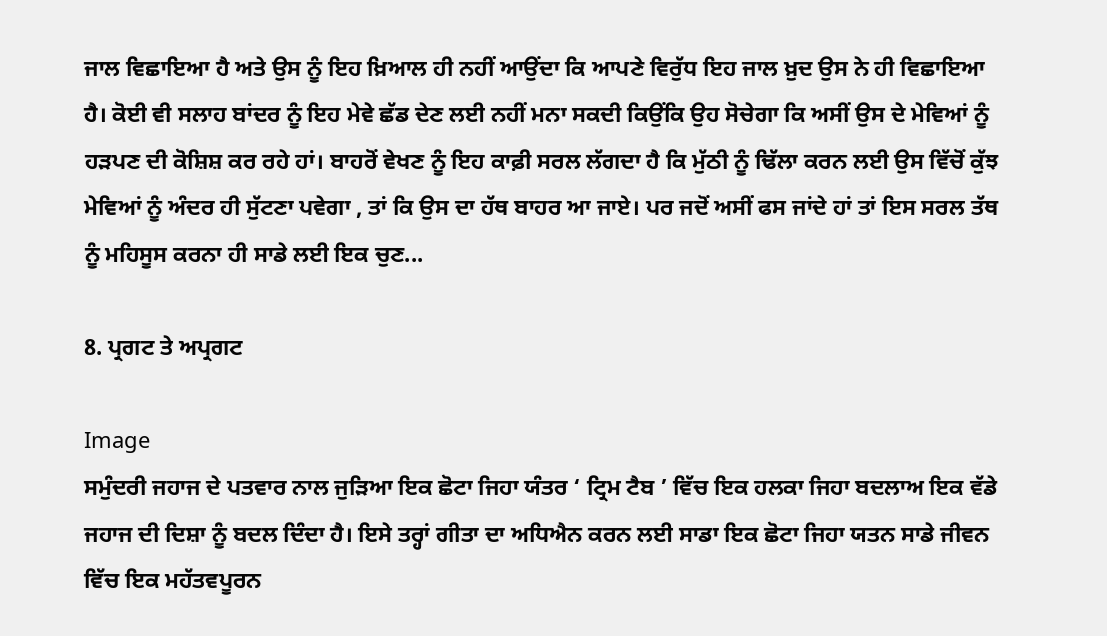ਜਾਲ ਵਿਛਾਇਆ ਹੈ ਅਤੇ ਉਸ ਨੂੰ ਇਹ ਖ਼ਿਆਲ ਹੀ ਨਹੀਂ ਆਉਂਦਾ ਕਿ ਆਪਣੇ ਵਿਰੁੱਧ ਇਹ ਜਾਲ ਖ਼ੁਦ ਉਸ ਨੇ ਹੀ ਵਿਛਾਇਆ ਹੈ। ਕੋਈ ਵੀ ਸਲਾਹ ਬਾਂਦਰ ਨੂੰ ਇਹ ਮੇਵੇ ਛੱਡ ਦੇਣ ਲਈ ਨਹੀਂ ਮਨਾ ਸਕਦੀ ਕਿਉਂਕਿ ਉਹ ਸੋਚੇਗਾ ਕਿ ਅਸੀਂ ਉਸ ਦੇ ਮੇਵਿਆਂ ਨੂੰ ਹੜਪਣ ਦੀ ਕੋਸ਼ਿਸ਼ ਕਰ ਰਹੇ ਹਾਂ। ਬਾਹਰੋਂ ਵੇਖਣ ਨੂੰ ਇਹ ਕਾਫ਼ੀ ਸਰਲ ਲੱਗਦਾ ਹੈ ਕਿ ਮੁੱਠੀ ਨੂੰ ਢਿੱਲਾ ਕਰਨ ਲਈ ਉਸ ਵਿੱਚੋਂ ਕੁੱਝ ਮੇਵਿਆਂ ਨੂੰ ਅੰਦਰ ਹੀ ਸੁੱਟਣਾ ਪਵੇਗਾ , ਤਾਂ ਕਿ ਉਸ ਦਾ ਹੱਥ ਬਾਹਰ ਆ ਜਾਏ। ਪਰ ਜਦੋਂ ਅਸੀਂ ਫਸ ਜਾਂਦੇ ਹਾਂ ਤਾਂ ਇਸ ਸਰਲ ਤੱਥ ਨੂੰ ਮਹਿਸੂਸ ਕਰਨਾ ਹੀ ਸਾਡੇ ਲਈ ਇਕ ਚੁਣ...

8. ਪ੍ਰਗਟ ਤੇ ਅਪ੍ਰਗਟ

Image
ਸਮੁੰਦਰੀ ਜਹਾਜ ਦੇ ਪਤਵਾਰ ਨਾਲ ਜੁੜਿਆ ਇਕ ਛੋਟਾ ਜਿਹਾ ਯੰਤਰ ‘ ਟ੍ਰਿਮ ਟੈਬ ’ ਵਿੱਚ ਇਕ ਹਲਕਾ ਜਿਹਾ ਬਦਲਾਅ ਇਕ ਵੱਡੇ ਜਹਾਜ ਦੀ ਦਿਸ਼ਾ ਨੂੰ ਬਦਲ ਦਿੰਦਾ ਹੈ। ਇਸੇ ਤਰ੍ਹਾਂ ਗੀਤਾ ਦਾ ਅਧਿਐਨ ਕਰਨ ਲਈ ਸਾਡਾ ਇਕ ਛੋਟਾ ਜਿਹਾ ਯਤਨ ਸਾਡੇ ਜੀਵਨ ਵਿੱਚ ਇਕ ਮਹੱਤਵਪੂਰਨ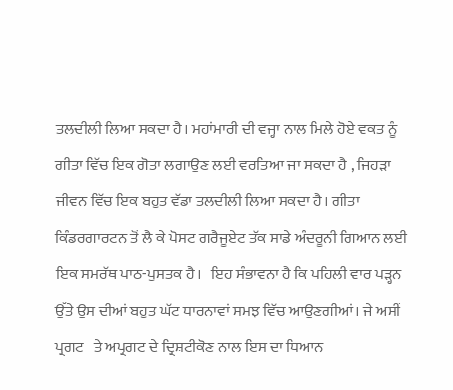ਤਲਦੀਲੀ ਲਿਆ ਸਕਦਾ ਹੈ। ਮਹਾਂਮਾਰੀ ਦੀ ਵਜ੍ਹਾ ਨਾਲ ਮਿਲੇ ਹੋਏ ਵਕਤ ਨੂੰ ਗੀਤਾ ਵਿੱਚ ਇਕ ਗੋਤਾ ਲਗਾਉਣ ਲਈ ਵਰਤਿਆ ਜਾ ਸਕਦਾ ਹੈ , ਜਿਹੜਾ ਜੀਵਨ ਵਿੱਚ ਇਕ ਬਹੁਤ ਵੱਡਾ ਤਲਦੀਲੀ ਲਿਆ ਸਕਦਾ ਹੈ। ਗੀਤਾ ਕਿੰਡਰਗਾਰਟਨ ਤੋਂ ਲੈ ਕੇ ਪੋਸਟ ਗਰੈਜੂਏਟ ਤੱਕ ਸਾਡੇ ਅੰਦਰੂਨੀ ਗਿਆਨ ਲਈ ਇਕ ਸਮਰੱਥ ਪਾਠ-ਪੁਸਤਕ ਹੈ।   ਇਹ ਸੰਭਾਵਨਾ ਹੈ ਕਿ ਪਹਿਲੀ ਵਾਰ ਪੜ੍ਹਨ ਉੱਤੇ ਉਸ ਦੀਆਂ ਬਹੁਤ ਘੱਟ ਧਾਰਨਾਵਾਂ ਸਮਝ ਵਿੱਚ ਆਉਣਗੀਆਂ। ਜੇ ਅਸੀਂ ਪ੍ਰਗਟ   ਤੇ ਅਪ੍ਰਗਟ ਦੇ ਦ੍ਰਿਸ਼ਟੀਕੋਣ ਨਾਲ ਇਸ ਦਾ ਧਿਆਨ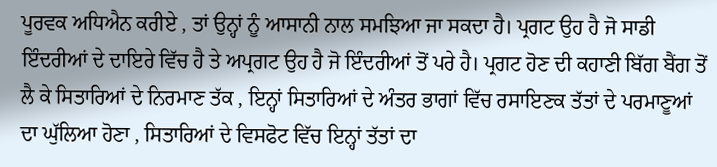ਪੂਰਵਕ ਅਧਿਐਨ ਕਰੀਏ , ਤਾਂ ਉਨ੍ਹਾਂ ਨੂੰ ਆਸਾਨੀ ਨਾਲ ਸਮਝਿਆ ਜਾ ਸਕਦਾ ਹੈ। ਪ੍ਰਗਟ ਉਹ ਹੈ ਜੋ ਸਾਡੀ ਇੰਦਰੀਆਂ ਦੇ ਦਾਇਰੇ ਵਿੱਚ ਹੈ ਤੇ ਅਪ੍ਰਗਟ ਉਹ ਹੈ ਜੋ ਇੰਦਰੀਆਂ ਤੋਂ ਪਰੇ ਹੈ। ਪ੍ਰਗਟ ਹੋਣ ਦੀ ਕਹਾਣੀ ਬਿੱਗ ਬੈਂਗ ਤੋਂ ਲੈ ਕੇ ਸਿਤਾਰਿਆਂ ਦੇ ਨਿਰਮਾਣ ਤੱਕ , ਇਨ੍ਹਾਂ ਸਿਤਾਰਿਆਂ ਦੇ ਅੰਤਰ ਭਾਗਾਂ ਵਿੱਚ ਰਸਾਇਣਕ ਤੱਤਾਂ ਦੇ ਪਰਮਾਣੂਆਂ ਦਾ ਘੁੱਲਿਆ ਹੋਣਾ , ਸਿਤਾਰਿਆਂ ਦੇ ਵਿਸਫੋਟ ਵਿੱਚ ਇਨ੍ਹਾਂ ਤੱਤਾਂ ਦਾ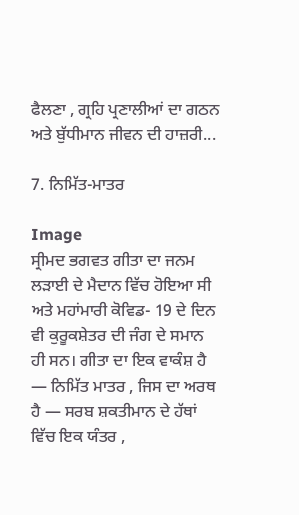ਫੈਲਣਾ , ਗ੍ਰਹਿ ਪ੍ਰਣਾਲੀਆਂ ਦਾ ਗਠਨ ਅਤੇ ਬੁੱਧੀਮਾਨ ਜੀਵਨ ਦੀ ਹਾਜ਼ਰੀ...

7. ਨਿਮਿੱਤ-ਮਾਤਰ

Image
ਸ੍ਰੀਮਦ ਭਗਵਤ ਗੀਤਾ ਦਾ ਜਨਮ ਲੜਾਈ ਦੇ ਮੈਦਾਨ ਵਿੱਚ ਹੋਇਆ ਸੀ ਅਤੇ ਮਹਾਂਮਾਰੀ ਕੋਵਿਡ- 19 ਦੇ ਦਿਨ ਵੀ ਕੁਰੂਕਸ਼ੇਤਰ ਦੀ ਜੰਗ ਦੇ ਸਮਾਨ ਹੀ ਸਨ। ਗੀਤਾ ਦਾ ਇਕ ਵਾਕੰਸ਼ ਹੈ — ਨਿਮਿੱਤ ਮਾਤਰ , ਜਿਸ ਦਾ ਅਰਥ ਹੈ — ਸਰਬ ਸ਼ਕਤੀਮਾਨ ਦੇ ਹੱਥਾਂ ਵਿੱਚ ਇਕ ਯੰਤਰ ,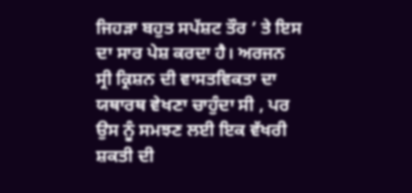ਜਿਹੜਾ ਬਹੁਤ ਸਪੱਸ਼ਟ ਤੌਰ ’ ਤੇ ਇਸ ਦਾ ਸਾਰ ਪੇਸ਼ ਕਰਦਾ ਹੈ। ਅਰਜਨ ਸ੍ਰੀ ਕ੍ਰਿਸ਼ਨ ਦੀ ਵਾਸਤਵਿਕਤਾ ਦਾ ਯਥਾਰਥ ਵੇਖਣਾ ਚਾਹੁੰਦਾ ਸੀ , ਪਰ ਉਸ ਨੂੰ ਸਮਝਣ ਲਈ ਇਕ ਵੱਖਰੀ ਸ਼ਕਤੀ ਦੀ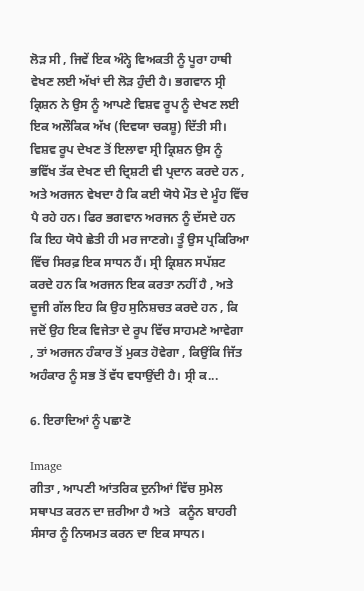ਲੋੜ ਸੀ , ਜਿਵੇਂ ਇਕ ਅੰਨ੍ਹੇ ਵਿਅਕਤੀ ਨੂੰ ਪੂਰਾ ਹਾਥੀ ਵੇਖਣ ਲਈ ਅੱਖਾਂ ਦੀ ਲੋੜ ਹੁੰਦੀ ਹੈ। ਭਗਵਾਨ ਸ੍ਰੀ ਕ੍ਰਿਸ਼ਨ ਨੇ ਉਸ ਨੂੰ ਆਪਣੇ ਵਿਸ਼ਵ ਰੂਪ ਨੂੰ ਦੇਖਣ ਲਈ ਇਕ ਅਲੌਕਿਕ ਅੱਖ (ਦਿਵਯਾ ਚਕਸ਼ੂ) ਦਿੱਤੀ ਸੀ। ਵਿਸ਼ਵ ਰੂਪ ਦੇਖਣ ਤੋਂ ਇਲਾਵਾ ਸ੍ਰੀ ਕ੍ਰਿਸ਼ਨ ਉਸ ਨੂੰ ਭਵਿੱਖ ਤੱਕ ਦੇਖਣ ਦੀ ਦ੍ਰਿਸ਼ਟੀ ਵੀ ਪ੍ਰਦਾਨ ਕਰਦੇ ਹਨ , ਅਤੇ ਅਰਜਨ ਵੇਖਦਾ ਹੈ ਕਿ ਕਈ ਯੋਧੇ ਮੌਤ ਦੇ ਮੂੰਹ ਵਿੱਚ ਪੈ ਰਹੇ ਹਨ। ਫਿਰ ਭਗਵਾਨ ਅਰਜਨ ਨੂੰ ਦੱਸਦੇ ਹਨ ਕਿ ਇਹ ਯੋਧੇ ਛੇਤੀ ਹੀ ਮਰ ਜਾਣਗੇ। ਤੂੰ ਉਸ ਪ੍ਰਕਿਰਿਆ ਵਿੱਚ ਸਿਰਫ਼ ਇਕ ਸਾਧਨ ਹੈਂ। ਸ੍ਰੀ ਕ੍ਰਿਸ਼ਨ ਸਪੱਸ਼ਟ ਕਰਦੇ ਹਨ ਕਿ ਅਰਜਨ ਇਕ ਕਰਤਾ ਨਹੀਂ ਹੈ , ਅਤੇ ਦੂਜੀ ਗੱਲ ਇਹ ਕਿ ਉਹ ਸੁਨਿਸ਼ਚਤ ਕਰਦੇ ਹਨ , ਕਿ ਜਦੋਂ ਉਹ ਇਕ ਵਿਜੇਤਾ ਦੇ ਰੂਪ ਵਿੱਚ ਸਾਹਮਣੇ ਆਵੇਗਾ , ਤਾਂ ਅਰਜਨ ਹੰਕਾਰ ਤੋਂ ਮੁਕਤ ਹੋਵੇਗਾ , ਕਿਉਂਕਿ ਜਿੱਤ ਅਹੰਕਾਰ ਨੂੰ ਸਭ ਤੋਂ ਵੱਧ ਵਧਾਉਂਦੀ ਹੈ। ਸ੍ਰੀ ਕ...

6. ਇਰਾਦਿਆਂ ਨੂੰ ਪਛਾਣੋ

Image
ਗੀਤਾ , ਆਪਣੀ ਆਂਤਰਿਕ ਦੁਨੀਆਂ ਵਿੱਚ ਸੁਮੇਲ ਸਥਾਪਤ ਕਰਨ ਦਾ ਜ਼ਰੀਆ ਹੈ ਅਤੇ   ਕਨੂੰਨ ਬਾਹਰੀ ਸੰਸਾਰ ਨੂੰ ਨਿਯਮਤ ਕਰਨ ਦਾ ਇਕ ਸਾਧਨ।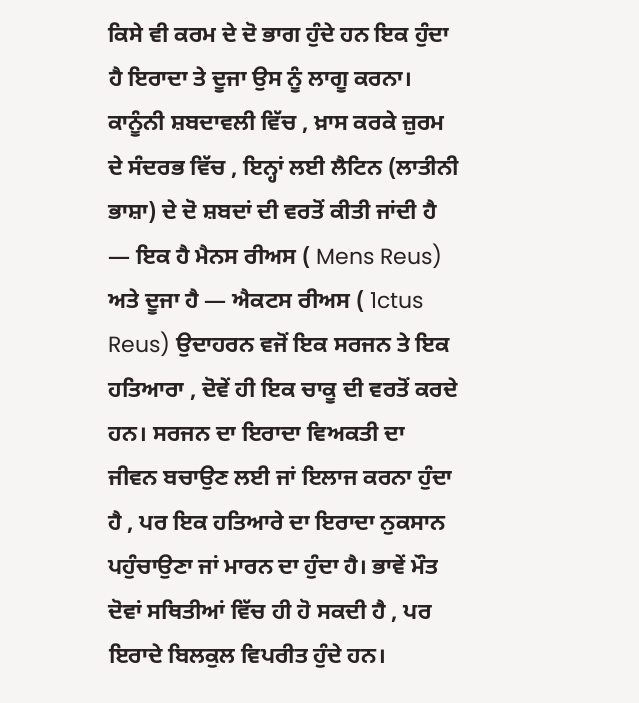ਕਿਸੇ ਵੀ ਕਰਮ ਦੇ ਦੋ ਭਾਗ ਹੁੰਦੇ ਹਨ ਇਕ ਹੁੰਦਾ ਹੈ ਇਰਾਦਾ ਤੇ ਦੂਜਾ ਉਸ ਨੂੰ ਲਾਗੂ ਕਰਨਾ। ਕਾਨੂੰਨੀ ਸ਼ਬਦਾਵਲੀ ਵਿੱਚ , ਖ਼ਾਸ ਕਰਕੇ ਜ਼ੁਰਮ ਦੇ ਸੰਦਰਭ ਵਿੱਚ , ਇਨ੍ਹਾਂ ਲਈ ਲੈਟਿਨ (ਲਾਤੀਨੀ ਭਾਸ਼ਾ) ਦੇ ਦੋ ਸ਼ਬਦਾਂ ਦੀ ਵਰਤੋਂ ਕੀਤੀ ਜਾਂਦੀ ਹੈ — ਇਕ ਹੈ ਮੈਨਸ ਰੀਅਸ ( Mens Reus) ਅਤੇ ਦੂਜਾ ਹੈ — ਐਕਟਸ ਰੀਅਸ ( 1ctus Reus) ਉਦਾਹਰਨ ਵਜੋਂ ਇਕ ਸਰਜਨ ਤੇ ਇਕ ਹਤਿਆਰਾ , ਦੋਵੇਂ ਹੀ ਇਕ ਚਾਕੂ ਦੀ ਵਰਤੋਂ ਕਰਦੇ ਹਨ। ਸਰਜਨ ਦਾ ਇਰਾਦਾ ਵਿਅਕਤੀ ਦਾ ਜੀਵਨ ਬਚਾਉਣ ਲਈ ਜਾਂ ਇਲਾਜ ਕਰਨਾ ਹੁੰਦਾ ਹੈ , ਪਰ ਇਕ ਹਤਿਆਰੇ ਦਾ ਇਰਾਦਾ ਨੁਕਸਾਨ ਪਹੁੰਚਾਉਣਾ ਜਾਂ ਮਾਰਨ ਦਾ ਹੁੰਦਾ ਹੈ। ਭਾਵੇਂ ਮੌਤ ਦੋਵਾਂ ਸਥਿਤੀਆਂ ਵਿੱਚ ਹੀ ਹੋ ਸਕਦੀ ਹੈ , ਪਰ ਇਰਾਦੇ ਬਿਲਕੁਲ ਵਿਪਰੀਤ ਹੁੰਦੇ ਹਨ।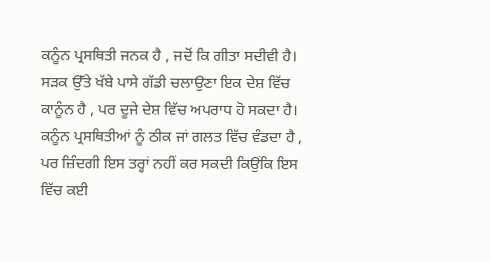ਕਨੂੰਨ ਪ੍ਰਸਥਿਤੀ ਜਨਕ ਹੈ , ਜਦੋਂ ਕਿ ਗੀਤਾ ਸਦੀਵੀ ਹੈ। ਸੜਕ ਉੱਤੇ ਖੱਬੇ ਪਾਸੇ ਗੱਡੀ ਚਲਾਉਣਾ ਇਕ ਦੇਸ਼ ਵਿੱਚ ਕਾਨੂੰਨ ਹੈ , ਪਰ ਦੂਜੇ ਦੇਸ਼ ਵਿੱਚ ਅਪਰਾਧ ਹੋ ਸਕਦਾ ਹੈ। ਕਨੂੰਨ ਪ੍ਰਸਥਿਤੀਆਂ ਨੂੰ ਠੀਕ ਜਾਂ ਗਲਤ ਵਿੱਚ ਵੰਡਦਾ ਹੈ , ਪਰ ਜ਼ਿੰਦਗੀ ਇਸ ਤਰ੍ਹਾਂ ਨਹੀਂ ਕਰ ਸਕਦੀ ਕਿਉਂਕਿ ਇਸ ਵਿੱਚ ਕਈ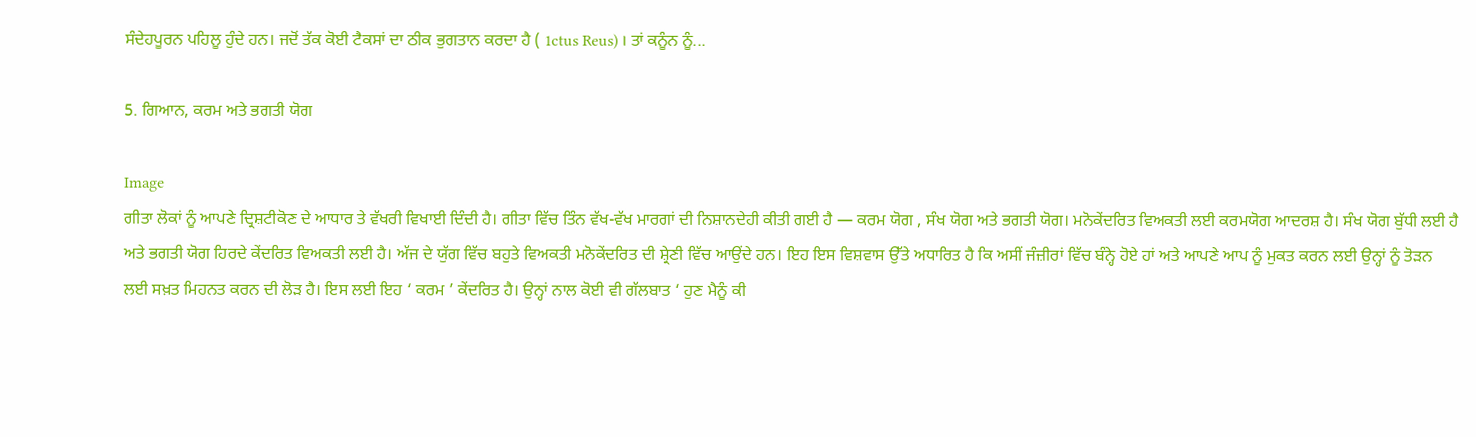ਸੰਦੇਹਪੂਰਨ ਪਹਿਲੂ ਹੁੰਦੇ ਹਨ। ਜਦੋਂ ਤੱਕ ਕੋਈ ਟੈਕਸਾਂ ਦਾ ਠੀਕ ਭੁਗਤਾਨ ਕਰਦਾ ਹੈ ( 1ctus Reus) । ਤਾਂ ਕਨੂੰਨ ਨੂੰ...

5. ਗਿਆਨ, ਕਰਮ ਅਤੇ ਭਗਤੀ ਯੋਗ

Image
ਗੀਤਾ ਲੋਕਾਂ ਨੂੰ ਆਪਣੇ ਦ੍ਰਿਸ਼ਟੀਕੋਣ ਦੇ ਆਧਾਰ ਤੇ ਵੱਖਰੀ ਵਿਖਾਈ ਦਿੰਦੀ ਹੈ। ਗੀਤਾ ਵਿੱਚ ਤਿੰਨ ਵੱਖ-ਵੱਖ ਮਾਰਗਾਂ ਦੀ ਨਿਸ਼ਾਨਦੇਹੀ ਕੀਤੀ ਗਈ ਹੈ — ਕਰਮ ਯੋਗ , ਸੰਖ ਯੋਗ ਅਤੇ ਭਗਤੀ ਯੋਗ। ਮਨੋਕੇਂਦਰਿਤ ਵਿਅਕਤੀ ਲਈ ਕਰਮਯੋਗ ਆਦਰਸ਼ ਹੈ। ਸੰਖ ਯੋਗ ਬੁੱਧੀ ਲਈ ਹੈ ਅਤੇ ਭਗਤੀ ਯੋਗ ਹਿਰਦੇ ਕੇਂਦਰਿਤ ਵਿਅਕਤੀ ਲਈ ਹੈ। ਅੱਜ ਦੇ ਯੁੱਗ ਵਿੱਚ ਬਹੁਤੇ ਵਿਅਕਤੀ ਮਨੋਕੇਂਦਰਿਤ ਦੀ ਸ਼੍ਰੇਣੀ ਵਿੱਚ ਆਉਂਦੇ ਹਨ। ਇਹ ਇਸ ਵਿਸ਼ਵਾਸ ਉੱਤੇ ਅਧਾਰਿਤ ਹੈ ਕਿ ਅਸੀਂ ਜੰਜ਼ੀਰਾਂ ਵਿੱਚ ਬੰਨ੍ਹੇ ਹੋਏ ਹਾਂ ਅਤੇ ਆਪਣੇ ਆਪ ਨੂੰ ਮੁਕਤ ਕਰਨ ਲਈ ਉਨ੍ਹਾਂ ਨੂੰ ਤੋੜਨ ਲਈ ਸਖ਼ਤ ਮਿਹਨਤ ਕਰਨ ਦੀ ਲੋੜ ਹੈ। ਇਸ ਲਈ ਇਹ ‘ ਕਰਮ ’ ਕੇਂਦਰਿਤ ਹੈ। ਉਨ੍ਹਾਂ ਨਾਲ ਕੋਈ ਵੀ ਗੱਲਬਾਤ ‘ ਹੁਣ ਮੈਨੂੰ ਕੀ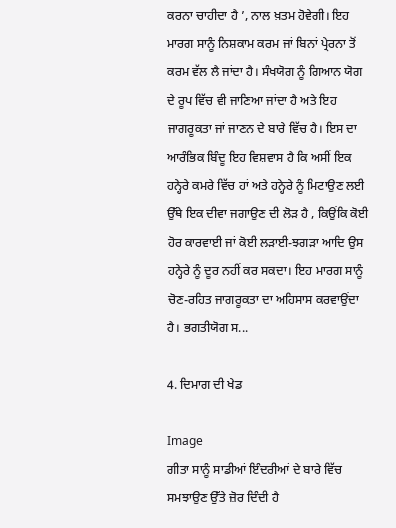ਕਰਨਾ ਚਾਹੀਦਾ ਹੈ ’, ਨਾਲ ਖ਼ਤਮ ਹੋਵੇਗੀ। ਇਹ ਮਾਰਗ ਸਾਨੂੰ ਨਿਸ਼ਕਾਮ ਕਰਮ ਜਾਂ ਬਿਨਾਂ ਪ੍ਰੇਰਨਾ ਤੋਂ ਕਰਮ ਵੱਲ ਲੈ ਜਾਂਦਾ ਹੈ। ਸੰਖਯੋਗ ਨੂੰ ਗਿਆਨ ਯੋਗ ਦੇ ਰੂਪ ਵਿੱਚ ਵੀ ਜਾਣਿਆ ਜਾਂਦਾ ਹੈ ਅਤੇ ਇਹ ਜਾਗਰੂਕਤਾ ਜਾਂ ਜਾਣਨ ਦੇ ਬਾਰੇ ਵਿੱਚ ਹੈ। ਇਸ ਦਾ ਆਰੰਭਿਕ ਬਿੰਦੂ ਇਹ ਵਿਸ਼ਵਾਸ ਹੈ ਕਿ ਅਸੀਂ ਇਕ ਹਨ੍ਹੇਰੇ ਕਮਰੇ ਵਿੱਚ ਹਾਂ ਅਤੇ ਹਨ੍ਹੇਰੇ ਨੂੰ ਮਿਟਾਉਣ ਲਈ ਉੱਥੇ ਇਕ ਦੀਵਾ ਜਗਾਉਣ ਦੀ ਲੋੜ ਹੈ , ਕਿਉਂਕਿ ਕੋਈ ਹੋਰ ਕਾਰਵਾਈ ਜਾਂ ਕੋਈ ਲੜਾਈ-ਝਗੜਾ ਆਦਿ ਉਸ ਹਨ੍ਹੇਰੇ ਨੂੰ ਦੂਰ ਨਹੀਂ ਕਰ ਸਕਦਾ। ਇਹ ਮਾਰਗ ਸਾਨੂੰ ਚੋਣ-ਰਹਿਤ ਜਾਗਰੂਕਤਾ ਦਾ ਅਹਿਸਾਸ ਕਰਵਾਉਂਦਾ ਹੈ। ਭਗਤੀਯੋਗ ਸ...

4. ਦਿਮਾਗ ਦੀ ਖੇਡ

Image
ਗੀਤਾ ਸਾਨੂੰ ਸਾਡੀਆਂ ਇੰਦਰੀਆਂ ਦੇ ਬਾਰੇ ਵਿੱਚ ਸਮਝਾਉਣ ਉੱਤੇ ਜ਼ੋਰ ਦਿੰਦੀ ਹੈ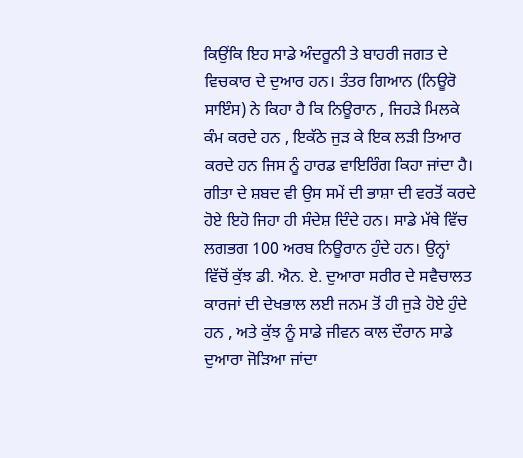ਕਿਉਂਕਿ ਇਹ ਸਾਡੇ ਅੰਦਰੂਨੀ ਤੇ ਬਾਹਰੀ ਜਗਤ ਦੇ ਵਿਚਕਾਰ ਦੇ ਦੁਆਰ ਹਨ। ਤੰਤਰ ਗਿਆਨ (ਨਿਊਰੋ ਸਾਇੰਸ) ਨੇ ਕਿਹਾ ਹੈ ਕਿ ਨਿਊਰਾਨ , ਜਿਹੜੇ ਮਿਲਕੇ ਕੰਮ ਕਰਦੇ ਹਨ , ਇਕੱਠੇ ਜੁੜ ਕੇ ਇਕ ਲੜੀ ਤਿਆਰ ਕਰਦੇ ਹਨ ਜਿਸ ਨੂੰ ਹਾਰਡ ਵਾਇਰਿੰਗ ਕਿਹਾ ਜਾਂਦਾ ਹੈ। ਗੀਤਾ ਦੇ ਸ਼ਬਦ ਵੀ ਉਸ ਸਮੇਂ ਦੀ ਭਾਸ਼ਾ ਦੀ ਵਰਤੋਂ ਕਰਦੇ ਹੋਏ ਇਹੋ ਜਿਹਾ ਹੀ ਸੰਦੇਸ਼ ਦਿੰਦੇ ਹਨ। ਸਾਡੇ ਮੱਥੇ ਵਿੱਚ ਲਗਭਗ 100 ਅਰਬ ਨਿਊਰਾਨ ਹੁੰਦੇ ਹਨ। ਉਨ੍ਹਾਂ ਵਿੱਚੋਂ ਕੁੱਝ ਡੀ. ਐਨ. ਏ. ਦੁਆਰਾ ਸਰੀਰ ਦੇ ਸਵੈਚਾਲਤ ਕਾਰਜਾਂ ਦੀ ਦੇਖਭਾਲ ਲਈ ਜਨਮ ਤੋਂ ਹੀ ਜੁੜੇ ਹੋਏ ਹੁੰਦੇ ਹਨ , ਅਤੇ ਕੁੱਝ ਨੂੰ ਸਾਡੇ ਜੀਵਨ ਕਾਲ ਦੌਰਾਨ ਸਾਡੇ ਦੁਆਰਾ ਜੋੜਿਆ ਜਾਂਦਾ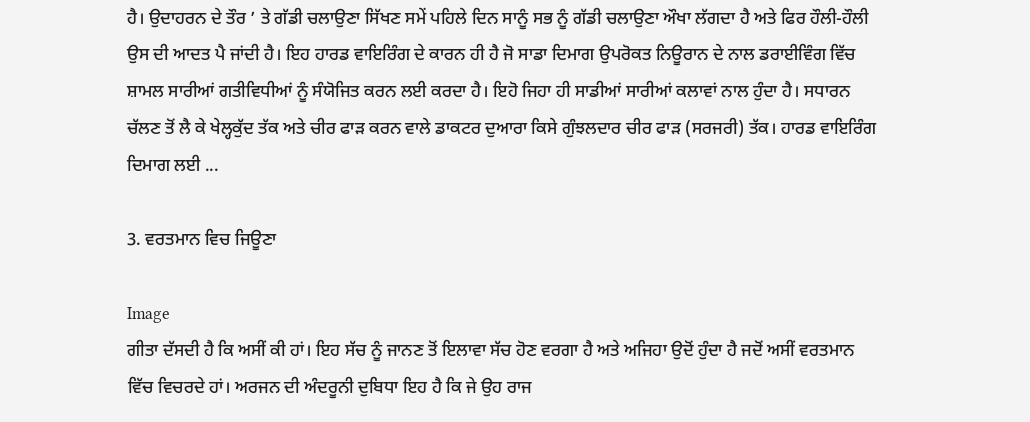ਹੈ। ਉਦਾਹਰਨ ਦੇ ਤੌਰ ’ ਤੇ ਗੱਡੀ ਚਲਾਉਣਾ ਸਿੱਖਣ ਸਮੇਂ ਪਹਿਲੇ ਦਿਨ ਸਾਨੂੰ ਸਭ ਨੂੰ ਗੱਡੀ ਚਲਾਉਣਾ ਔਖਾ ਲੱਗਦਾ ਹੈ ਅਤੇ ਫਿਰ ਹੌਲੀ-ਹੌਲੀ ਉਸ ਦੀ ਆਦਤ ਪੈ ਜਾਂਦੀ ਹੈ। ਇਹ ਹਾਰਡ ਵਾਇਰਿੰਗ ਦੇ ਕਾਰਨ ਹੀ ਹੈ ਜੋ ਸਾਡਾ ਦਿਮਾਗ ਉਪਰੋਕਤ ਨਿਊਰਾਨ ਦੇ ਨਾਲ ਡਰਾਈਵਿੰਗ ਵਿੱਚ ਸ਼ਾਮਲ ਸਾਰੀਆਂ ਗਤੀਵਿਧੀਆਂ ਨੂੰ ਸੰਯੋਜਿਤ ਕਰਨ ਲਈ ਕਰਦਾ ਹੈ। ਇਹੋ ਜਿਹਾ ਹੀ ਸਾਡੀਆਂ ਸਾਰੀਆਂ ਕਲਾਵਾਂ ਨਾਲ ਹੁੰਦਾ ਹੈ। ਸਧਾਰਨ ਚੱਲਣ ਤੋਂ ਲੈ ਕੇ ਖੇਲ੍ਹਕੁੱਦ ਤੱਕ ਅਤੇ ਚੀਰ ਫਾੜ ਕਰਨ ਵਾਲੇ ਡਾਕਟਰ ਦੁਆਰਾ ਕਿਸੇ ਗੁੰਝਲਦਾਰ ਚੀਰ ਫਾੜ (ਸਰਜਰੀ) ਤੱਕ। ਹਾਰਡ ਵਾਇਰਿੰਗ ਦਿਮਾਗ ਲਈ ...

3. ਵਰਤਮਾਨ ਵਿਚ ਜਿਊਣਾ

Image
ਗੀਤਾ ਦੱਸਦੀ ਹੈ ਕਿ ਅਸੀਂ ਕੀ ਹਾਂ। ਇਹ ਸੱਚ ਨੂੰ ਜਾਨਣ ਤੋਂ ਇਲਾਵਾ ਸੱਚ ਹੋਣ ਵਰਗਾ ਹੈ ਅਤੇ ਅਜਿਹਾ ਉਦੋਂ ਹੁੰਦਾ ਹੈ ਜਦੋਂ ਅਸੀਂ ਵਰਤਮਾਨ ਵਿੱਚ ਵਿਚਰਦੇ ਹਾਂ। ਅਰਜਨ ਦੀ ਅੰਦਰੂਨੀ ਦੁਬਿਧਾ ਇਹ ਹੈ ਕਿ ਜੇ ਉਹ ਰਾਜ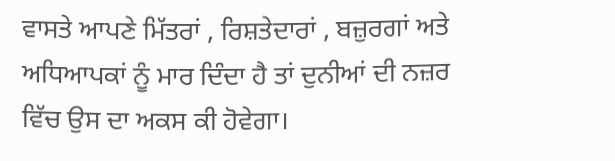ਵਾਸਤੇ ਆਪਣੇ ਮਿੱਤਰਾਂ , ਰਿਸ਼ਤੇਦਾਰਾਂ , ਬਜ਼ੁਰਗਾਂ ਅਤੇ ਅਧਿਆਪਕਾਂ ਨੂੰ ਮਾਰ ਦਿੰਦਾ ਹੈ ਤਾਂ ਦੁਨੀਆਂ ਦੀ ਨਜ਼ਰ ਵਿੱਚ ਉਸ ਦਾ ਅਕਸ ਕੀ ਹੋਵੇਗਾ।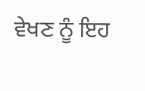ਵੇਖਣ ਨੂੰ ਇਹ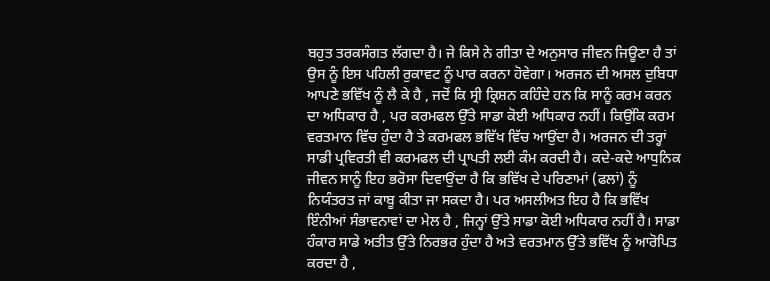ਬਹੁਤ ਤਰਕਸੰਗਤ ਲੱਗਦਾ ਹੈ। ਜੇ ਕਿਸੇ ਨੇ ਗੀਤਾ ਦੇ ਅਨੁਸਾਰ ਜੀਵਨ ਜਿਊਣਾ ਹੈ ਤਾਂ ਉਸ ਨੂੰ ਇਸ ਪਹਿਲੀ ਰੁਕਾਵਟ ਨੂੰ ਪਾਰ ਕਰਨਾ ਹੋਵੇਗਾ। ਅਰਜਨ ਦੀ ਅਸਲ ਦੁਬਿਧਾ ਆਪਣੇ ਭਵਿੱਖ ਨੂੰ ਲੈ ਕੇ ਹੈ , ਜਦੋਂ ਕਿ ਸ੍ਰੀ ਕ੍ਰਿਸ਼ਨ ਕਹਿੰਦੇ ਹਨ ਕਿ ਸਾਨੂੰ ਕਰਮ ਕਰਨ ਦਾ ਅਧਿਕਾਰ ਹੈ , ਪਰ ਕਰਮਫਲ ਉੱਤੇ ਸਾਡਾ ਕੋਈ ਅਧਿਕਾਰ ਨਹੀਂ। ਕਿਉਂਕਿ ਕਰਮ ਵਰਤਮਾਨ ਵਿੱਚ ਹੁੰਦਾ ਹੈ ਤੇ ਕਰਮਫਲ ਭਵਿੱਖ ਵਿੱਚ ਆਉਂਦਾ ਹੈ। ਅਰਜਨ ਦੀ ਤਰ੍ਹਾਂ ਸਾਡੀ ਪ੍ਰਵਿਰਤੀ ਵੀ ਕਰਮਫਲ ਦੀ ਪ੍ਰਾਪਤੀ ਲਈ ਕੰਮ ਕਰਦੀ ਹੈ। ਕਦੇ-ਕਦੇ ਆਧੁਨਿਕ ਜੀਵਨ ਸਾਨੂੰ ਇਹ ਭਰੋਸਾ ਦਿਵਾਉਂਦਾ ਹੈ ਕਿ ਭਵਿੱਖ ਦੇ ਪਰਿਣਾਮਾਂ (ਫਲਾਂ) ਨੂੰ ਨਿਯੰਤਰਤ ਜਾਂ ਕਾਬੂ ਕੀਤਾ ਜਾ ਸਕਦਾ ਹੈ। ਪਰ ਅਸਲੀਅਤ ਇਹ ਹੈ ਕਿ ਭਵਿੱਖ ਇੰਨੀਆਂ ਸੰਭਾਵਨਾਵਾਂ ਦਾ ਮੇਲ ਹੈ , ਜਿਨ੍ਹਾਂ ਉੱਤੇ ਸਾਡਾ ਕੋਈ ਅਧਿਕਾਰ ਨਹੀਂ ਹੈ। ਸਾਡਾ ਹੰਕਾਰ ਸਾਡੇ ਅਤੀਤ ਉੱਤੇ ਨਿਰਭਰ ਹੁੰਦਾ ਹੈ ਅਤੇ ਵਰਤਮਾਨ ਉੱਤੇ ਭਵਿੱਖ ਨੂੰ ਆਰੋਪਿਤ ਕਰਦਾ ਹੈ ,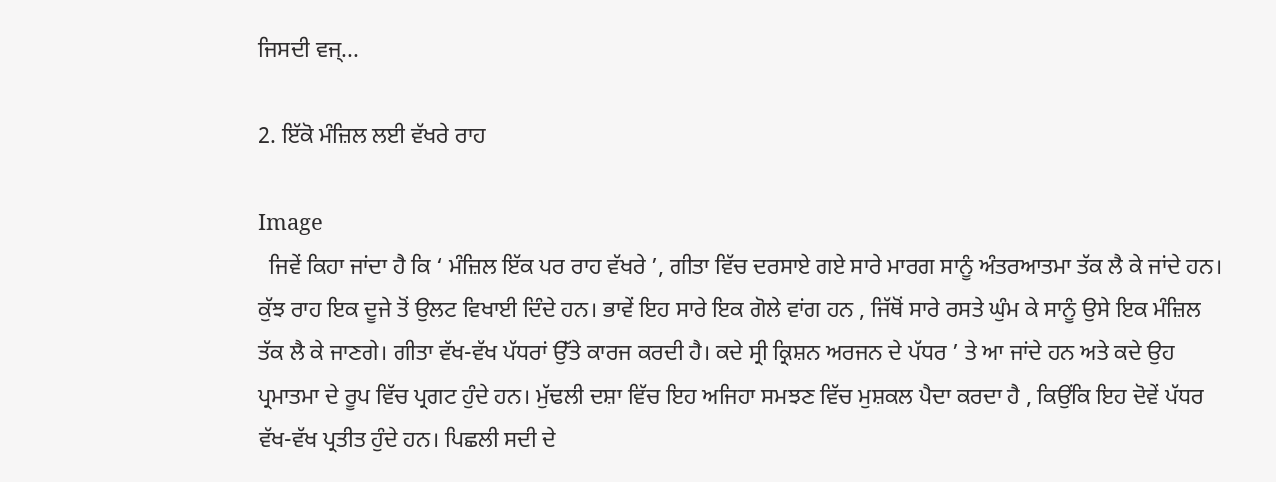ਜਿਸਦੀ ਵਜ੍...

2. ਇੱਕੋ ਮੰਜ਼ਿਲ ਲਈ ਵੱਖਰੇ ਰਾਹ

Image
  ਜਿਵੇਂ ਕਿਹਾ ਜਾਂਦਾ ਹੈ ਕਿ ‘ ਮੰਜ਼ਿਲ ਇੱਕ ਪਰ ਰਾਹ ਵੱਖਰੇ ’, ਗੀਤਾ ਵਿੱਚ ਦਰਸਾਏ ਗਏ ਸਾਰੇ ਮਾਰਗ ਸਾਨੂੰ ਅੰਤਰਆਤਮਾ ਤੱਕ ਲੈ ਕੇ ਜਾਂਦੇ ਹਨ। ਕੁੱਝ ਰਾਹ ਇਕ ਦੂਜੇ ਤੋਂ ਉਲਟ ਵਿਖਾਈ ਦਿੰਦੇ ਹਨ। ਭਾਵੇਂ ਇਹ ਸਾਰੇ ਇਕ ਗੋਲੇ ਵਾਂਗ ਹਨ , ਜਿੱਥੋਂ ਸਾਰੇ ਰਸਤੇ ਘੁੰਮ ਕੇ ਸਾਨੂੰ ਉਸੇ ਇਕ ਮੰਜ਼ਿਲ ਤੱਕ ਲੈ ਕੇ ਜਾਣਗੇ। ਗੀਤਾ ਵੱਖ-ਵੱਖ ਪੱਧਰਾਂ ਉੱਤੇ ਕਾਰਜ ਕਰਦੀ ਹੈ। ਕਦੇ ਸ੍ਰੀ ਕ੍ਰਿਸ਼ਨ ਅਰਜਨ ਦੇ ਪੱਧਰ ’ ਤੇ ਆ ਜਾਂਦੇ ਹਨ ਅਤੇ ਕਦੇ ਉਹ ਪ੍ਰਮਾਤਮਾ ਦੇ ਰੂਪ ਵਿੱਚ ਪ੍ਰਗਟ ਹੁੰਦੇ ਹਨ। ਮੁੱਢਲੀ ਦਸ਼ਾ ਵਿੱਚ ਇਹ ਅਜਿਹਾ ਸਮਝਣ ਵਿੱਚ ਮੁਸ਼ਕਲ ਪੈਦਾ ਕਰਦਾ ਹੈ , ਕਿਉਂਕਿ ਇਹ ਦੋਵੇਂ ਪੱਧਰ ਵੱਖ-ਵੱਖ ਪ੍ਰਤੀਤ ਹੁੰਦੇ ਹਨ। ਪਿਛਲੀ ਸਦੀ ਦੇ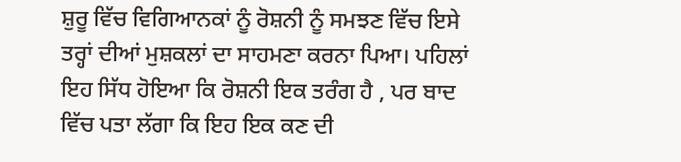ਸ਼ੁਰੂ ਵਿੱਚ ਵਿਗਿਆਨਕਾਂ ਨੂੰ ਰੋਸ਼ਨੀ ਨੂੰ ਸਮਝਣ ਵਿੱਚ ਇਸੇ ਤਰ੍ਹਾਂ ਦੀਆਂ ਮੁਸ਼ਕਲਾਂ ਦਾ ਸਾਹਮਣਾ ਕਰਨਾ ਪਿਆ। ਪਹਿਲਾਂ ਇਹ ਸਿੱਧ ਹੋਇਆ ਕਿ ਰੋਸ਼ਨੀ ਇਕ ਤਰੰਗ ਹੈ , ਪਰ ਬਾਦ ਵਿੱਚ ਪਤਾ ਲੱਗਾ ਕਿ ਇਹ ਇਕ ਕਣ ਦੀ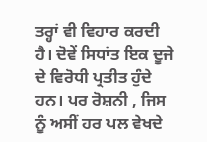ਤਰ੍ਹਾਂ ਵੀ ਵਿਹਾਰ ਕਰਦੀ ਹੈ। ਦੋਵੇਂ ਸਿਧਾਂਤ ਇਕ ਦੂਜੇ ਦੇ ਵਿਰੋਧੀ ਪ੍ਰਤੀਤ ਹੁੰਦੇ ਹਨ। ਪਰ ਰੋਸ਼ਨੀ , ਜਿਸ ਨੂੰ ਅਸੀਂ ਹਰ ਪਲ ਵੇਖਦੇ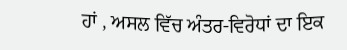ਹਾਂ , ਅਸਲ ਵਿੱਚ ਅੰਤਰ-ਵਿਰੋਧਾਂ ਦਾ ਇਕ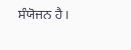ਸੰਯੋਜਨ ਹੈ।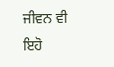ਜੀਵਨ ਵੀ ਇਹੋ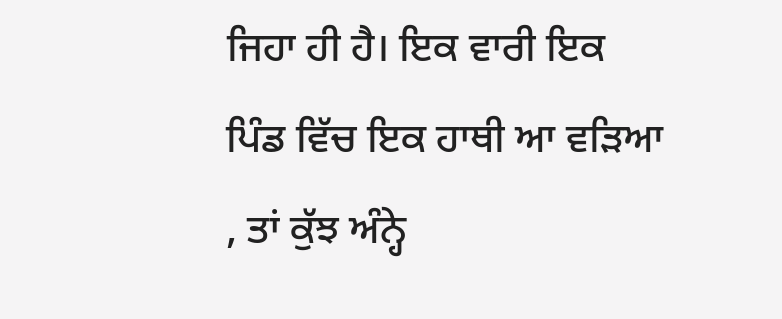ਜਿਹਾ ਹੀ ਹੈ। ਇਕ ਵਾਰੀ ਇਕ ਪਿੰਡ ਵਿੱਚ ਇਕ ਹਾਥੀ ਆ ਵੜਿਆ , ਤਾਂ ਕੁੱਝ ਅੰਨ੍ਹੇ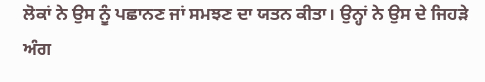ਲੋਕਾਂ ਨੇ ਉਸ ਨੂੰ ਪਛਾਨਣ ਜਾਂ ਸਮਝਣ ਦਾ ਯਤਨ ਕੀਤਾ। ਉਨ੍ਹਾਂ ਨੇ ਉਸ ਦੇ ਜਿਹੜੇ ਅੰਗ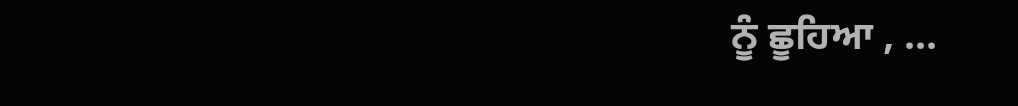ਨੂੰ ਛੂਹਿਆ , ...